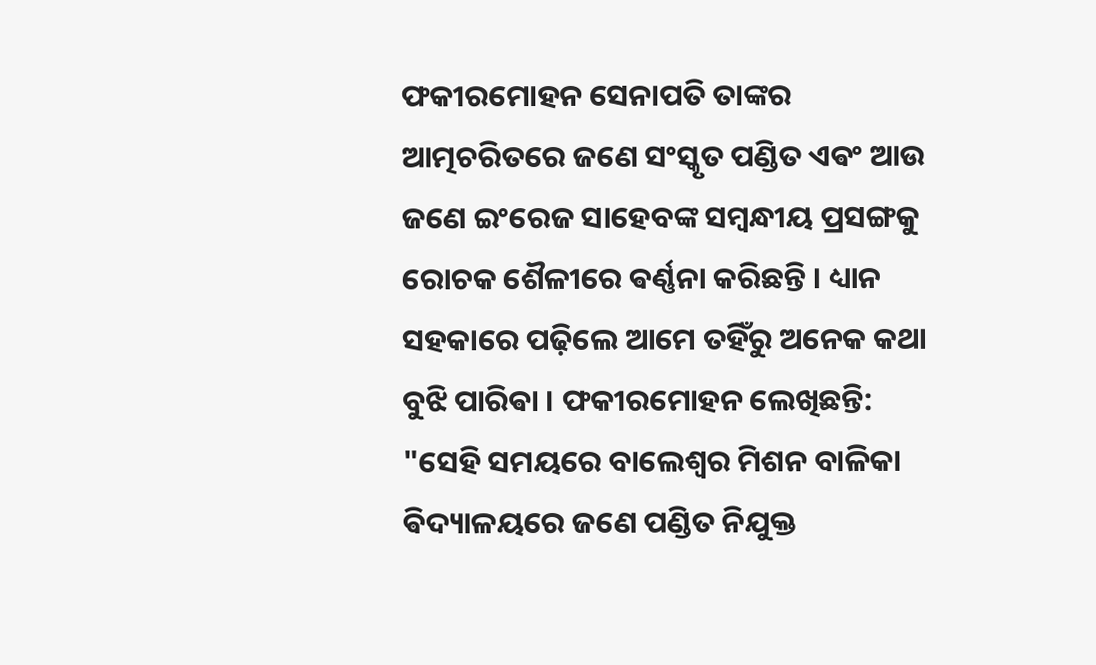ଫକୀରମୋହନ ସେନାପତି ତାଙ୍କର ଆତ୍ମଚରିତରେ ଜଣେ ସଂସ୍କୃତ ପଣ୍ଡିତ ଏଵଂ ଆଉ ଜଣେ ଇଂରେଜ ସାହେବଙ୍କ ସମ୍ବନ୍ଧୀୟ ପ୍ରସଙ୍ଗକୁ ରୋଚକ ଶୈଳୀରେ ଵର୍ଣ୍ଣନା କରିଛନ୍ତି । ଧ୍ୟାନ ସହକାରେ ପଢ଼ିଲେ ଆମେ ତହିଁରୁ ଅନେକ କଥା ବୁଝି ପାରିଵା । ଫକୀରମୋହନ ଲେଖିଛନ୍ତି:
"ସେହି ସମୟରେ ବାଲେଶ୍ଵର ମିଶନ ବାଳିକା ଵିଦ୍ୟାଳୟରେ ଜଣେ ପଣ୍ଡିତ ନିଯୁକ୍ତ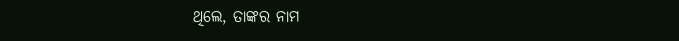ଥିଲେ, ତାଙ୍କର ନାମ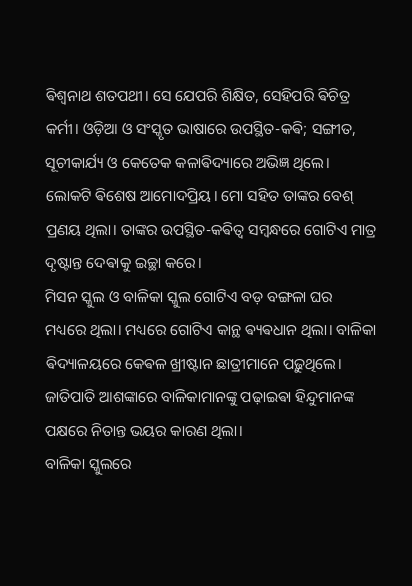ଵିଶ୍ୱନାଥ ଶତପଥୀ। ସେ ଯେପରି ଶିକ୍ଷିତ, ସେହିପରି ଵିଚିତ୍ର କର୍ମୀ। ଓଡ଼ିଆ ଓ ସଂସ୍କୃତ ଭାଷାରେ ଉପସ୍ଥିତ-କଵି; ସଙ୍ଗୀତ, ସୂଚୀକାର୍ଯ୍ୟ ଓ କେତେକ କଳାଵିଦ୍ୟାରେ ଅଭିଜ୍ଞ ଥିଲେ। ଲୋକଟି ଵିଶେଷ ଆମୋଦପ୍ରିୟ। ମୋ ସହିତ ତାଙ୍କର ବେଶ୍ ପ୍ରଣୟ ଥିଲା। ତାଙ୍କର ଉପସ୍ଥିତ-କଵିତ୍ୱ ସମ୍ବନ୍ଧରେ ଗୋଟିଏ ମାତ୍ର ଦୃଷ୍ଟାନ୍ତ ଦେଵାକୁ ଇଚ୍ଛା କରେ।
ମିସନ ସ୍କୁଲ ଓ ବାଳିକା ସ୍କୁଲ ଗୋଟିଏ ବଡ଼ ବଙ୍ଗଳା ଘର ମଧ୍ୟରେ ଥିଲା। ମଧ୍ୟରେ ଗୋଟିଏ କାନ୍ଥ ଵ୍ୟଵଧାନ ଥିଲା। ବାଳିକା ଵିଦ୍ୟାଳୟରେ କେଵଳ ଖ୍ରୀଷ୍ଟାନ ଛାତ୍ରୀମାନେ ପଢ଼ୁଥିଲେ। ଜାତିପାତି ଆଶଙ୍କାରେ ବାଳିକାମାନଙ୍କୁ ପଢ଼ାଇଵା ହିନ୍ଦୁମାନଙ୍କ ପକ୍ଷରେ ନିତାନ୍ତ ଭୟର କାରଣ ଥିଲା।
ବାଳିକା ସ୍କୁଲରେ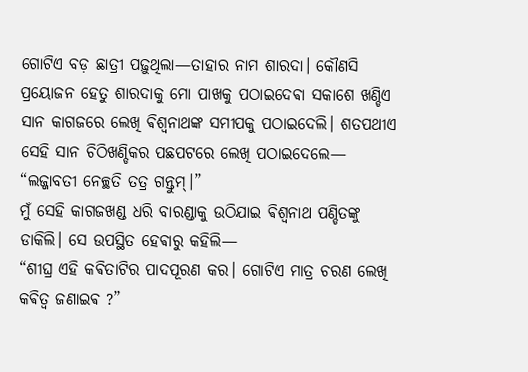ଗୋଟିଏ ବଡ଼ ଛାତ୍ରୀ ପଢ଼ୁଥିଲା—ତାହାର ନାମ ଶାରଦା। କୌଣସି ପ୍ରୟୋଜନ ହେତୁ ଶାରଦାକୁ ମୋ ପାଖକୁ ପଠାଇଦେଵା ସକାଶେ ଖଣ୍ଡିଏ ସାନ କାଗଜରେ ଲେଖି ଵିଶ୍ୱନାଥଙ୍କ ସମୀପକୁ ପଠାଇଦେଲି। ଶତପଥୀଏ ସେହି ସାନ ଚିଠିଖଣ୍ଡିକର ପଛପଟରେ ଲେଖି ପଠାଇଦେଲେ—
“ଲଜ୍ଜାବତୀ ନେଚ୍ଛତି ତତ୍ର ଗନ୍ତୁମ୍।”
ମୁଁ ସେହି କାଗଜଖଣ୍ଡ ଧରି ବାରଣ୍ଡାକୁ ଉଠିଯାଇ ଵିଶ୍ୱନାଥ ପଣ୍ଡିତଙ୍କୁ ଡାକିଲି। ସେ ଉପସ୍ଥିତ ହେଵାରୁ କହିଲି—
“ଶୀଘ୍ର ଏହି କଵିତାଟିର ପାଦପୂରଣ କର। ଗୋଟିଏ ମାତ୍ର ଚରଣ ଲେଖି କଵିତ୍ୱ ଜଣାଇଵ ?”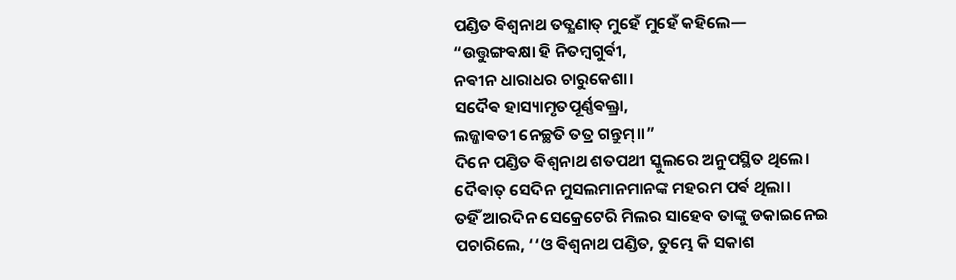ପଣ୍ଡିତ ଵିଶ୍ୱନାଥ ତତ୍କ୍ଷଣାତ୍ ମୁହେଁ ମୁହେଁ କହିଲେ—
“ଉତ୍ତୁଙ୍ଗଵକ୍ଷା ହି ନିତମ୍ବଗୁର୍ଵୀ,
ନଵୀନ ଧାରାଧର ଚାରୁକେଶା।
ସଦୈଵ ହାସ୍ୟାମୃତପୂର୍ଣ୍ଣଵକ୍ତ୍ରା,
ଲଜ୍ଜାଵତୀ ନେଚ୍ଛତି ତତ୍ର ଗନ୍ତୁମ୍॥”
ଦିନେ ପଣ୍ଡିତ ଵିଶ୍ୱନାଥ ଶତପଥୀ ସ୍କୁଲରେ ଅନୁପସ୍ଥିତ ଥିଲେ। ଦୈଵାତ୍ ସେଦିନ ମୁସଲମାନମାନଙ୍କ ମହରମ ପର୍ଵ ଥିଲା।
ତହିଁ ଆରଦିନ ସେକ୍ରେଟେରି ମିଲର ସାହେବ ତାଙ୍କୁ ଡକାଇନେଇ ପଚାରିଲେ, ‘‘ଓ ଵିଶ୍ୱନାଥ ପଣ୍ଡିତ, ତୁମ୍ଭେ କି ସକାଶ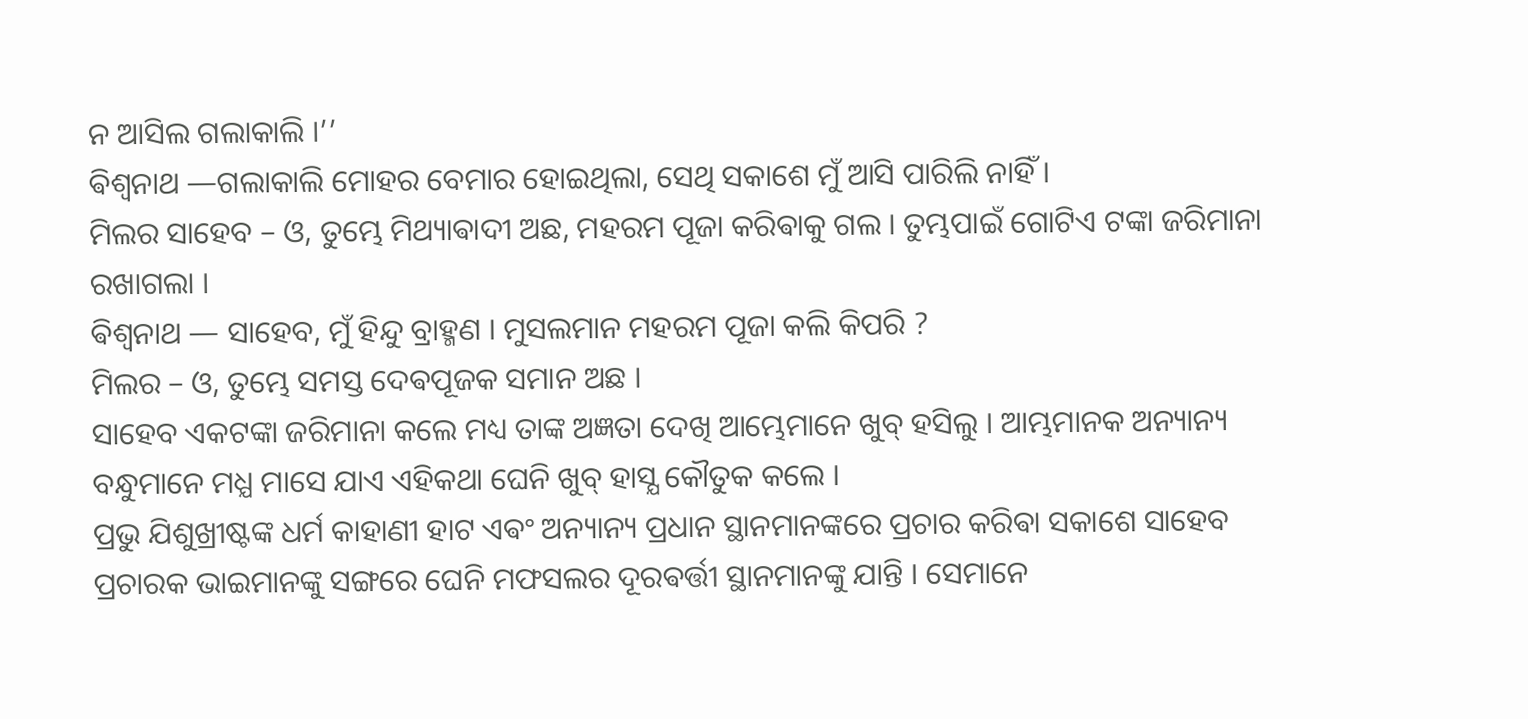ନ ଆସିଲ ଗଲାକାଲି ।’’
ଵିଶ୍ବନାଥ —ଗଲାକାଲି ମୋହର ବେମାର ହୋଇଥିଲା, ସେଥି ସକାଶେ ମୁଁ ଆସି ପାରିଲି ନାହିଁ ।
ମିଲର ସାହେବ – ଓ, ତୁମ୍ଭେ ମିଥ୍ୟାଵାଦୀ ଅଛ, ମହରମ ପୂଜା କରିଵାକୁ ଗଲ । ତୁମ୍ଭପାଇଁ ଗୋଟିଏ ଟଙ୍କା ଜରିମାନା ରଖାଗଲା ।
ଵିଶ୍ୱନାଥ — ସାହେବ, ମୁଁ ହିନ୍ଦୁ ବ୍ରାହ୍ମଣ । ମୁସଲମାନ ମହରମ ପୂଜା କଲି କିପରି ?
ମିଲର – ଓ, ତୁମ୍ଭେ ସମସ୍ତ ଦେଵପୂଜକ ସମାନ ଅଛ ।
ସାହେବ ଏକଟଙ୍କା ଜରିମାନା କଲେ ମଧ୍ୟ ତାଙ୍କ ଅଜ୍ଞତା ଦେଖି ଆମ୍ଭେମାନେ ଖୁବ୍ ହସିଲୁ । ଆମ୍ଭମାନକ ଅନ୍ୟାନ୍ୟ ବନ୍ଧୁମାନେ ମଧ୍ଯ ମାସେ ଯାଏ ଏହିକଥା ଘେନି ଖୁବ୍ ହାସ୍ଯ କୌତୁକ କଲେ ।
ପ୍ରଭୁ ଯିଶୁଖ୍ରୀଷ୍ଟଙ୍କ ଧର୍ମ କାହାଣୀ ହାଟ ଏଵଂ ଅନ୍ୟାନ୍ୟ ପ୍ରଧାନ ସ୍ଥାନମାନଙ୍କରେ ପ୍ରଚାର କରିଵା ସକାଶେ ସାହେବ ପ୍ରଚାରକ ଭାଇମାନଙ୍କୁ ସଙ୍ଗରେ ଘେନି ମଫସଲର ଦୂରଵର୍ତ୍ତୀ ସ୍ଥାନମାନଙ୍କୁ ଯାନ୍ତି । ସେମାନେ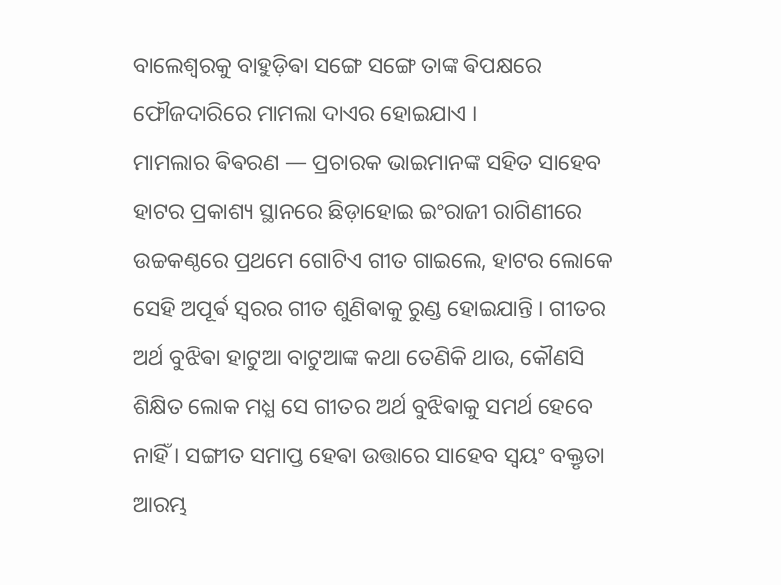ବାଲେଶ୍ୱରକୁ ବାହୁଡ଼ିଵା ସଙ୍ଗେ ସଙ୍ଗେ ତାଙ୍କ ଵିପକ୍ଷରେ ଫୌଜଦାରିରେ ମାମଲା ଦାଏର ହୋଇଯାଏ ।
ମାମଲାର ଵିଵରଣ — ପ୍ରଚାରକ ଭାଇମାନଙ୍କ ସହିତ ସାହେବ ହାଟର ପ୍ରକାଶ୍ୟ ସ୍ଥାନରେ ଛିଡ଼ାହୋଇ ଇଂରାଜୀ ରାଗିଣୀରେ ଉଚ୍ଚକଣ୍ଠରେ ପ୍ରଥମେ ଗୋଟିଏ ଗୀତ ଗାଇଲେ, ହାଟର ଲୋକେ ସେହି ଅପୂର୍ଵ ସ୍ବରର ଗୀତ ଶୁଣିଵାକୁ ରୁଣ୍ଡ ହୋଇଯାନ୍ତି । ଗୀତର ଅର୍ଥ ବୁଝିଵା ହାଟୁଆ ବାଟୁଆଙ୍କ କଥା ତେଣିକି ଥାଉ, କୌଣସି ଶିକ୍ଷିତ ଲୋକ ମଧ୍ଯ ସେ ଗୀତର ଅର୍ଥ ବୁଝିଵାକୁ ସମର୍ଥ ହେବେ ନାହିଁ । ସଙ୍ଗୀତ ସମାପ୍ତ ହେଵା ଉତ୍ତାରେ ସାହେବ ସ୍ୱୟଂ ବକ୍ତୃତା ଆରମ୍ଭ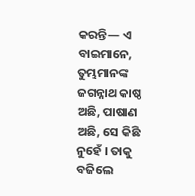କରନ୍ତି— ଏ ବାଇମାନେ, ତୁମ୍ଭମାନଙ୍କ ଜଗନ୍ନାଥ କାଷ୍ଠ ଅଛି, ପାଷାଣ ଅଛି, ସେ କିଛି ନୁହେଁ । ତାକୁ ବଜିଲେ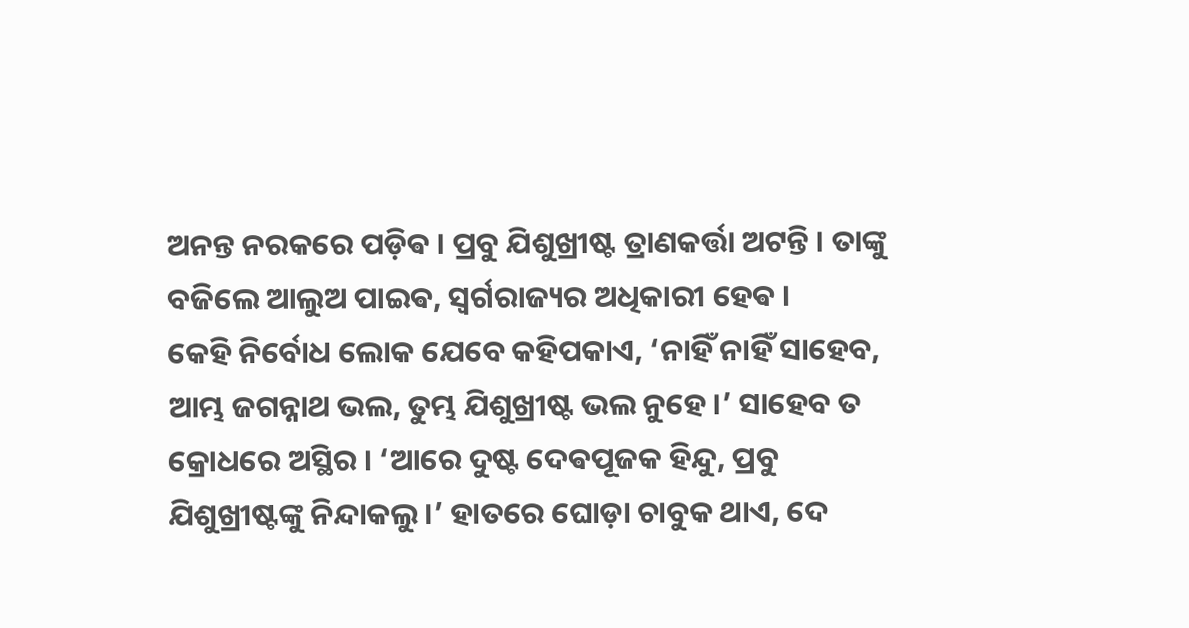ଅନନ୍ତ ନରକରେ ପଡ଼ିଵ । ପ୍ରବୁ ଯିଶୁଖ୍ରୀଷ୍ଟ ତ୍ରାଣକର୍ତ୍ତା ଅଟନ୍ତି । ତାଙ୍କୁ ବଜିଲେ ଆଲୁଅ ପାଇଵ, ସ୍ୱର୍ଗରାଜ୍ୟର ଅଧିକାରୀ ହେଵ ।
କେହି ନିର୍ବୋଧ ଲୋକ ଯେବେ କହିପକାଏ, ‘ନାହିଁ ନାହିଁ ସାହେବ, ଆମ୍ଭ ଜଗନ୍ନାଥ ଭଲ, ତୁମ୍ଭ ଯିଶୁଖ୍ରୀଷ୍ଟ ଭଲ ନୁହେ ।’ ସାହେବ ତ କ୍ରୋଧରେ ଅସ୍ଥିର । ‘ଆରେ ଦୁଷ୍ଟ ଦେଵପୂଜକ ହିନ୍ଦୁ, ପ୍ରବୁ ଯିଶୁଖ୍ରୀଷ୍ଟଙ୍କୁ ନିନ୍ଦାକଲୁ ।’ ହାତରେ ଘୋଡ଼ା ଚାବୁକ ଥାଏ, ଦେ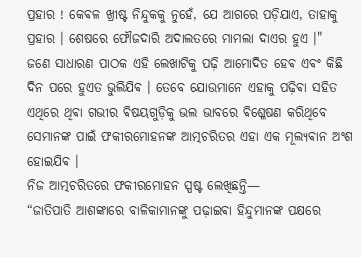ପ୍ରହାର ! କେଵଳ ଖ୍ରୀଷ୍ଟ ନିନ୍ଦୁକକୁ ନୁହେଁ, ଯେ ଆଗରେ ପଡ଼ିଯାଏ, ତାହାକୁ ପ୍ରହାର । ଶେଷରେ ଫୌଜଦାରି ଅଦାଲତରେ ମାମଲା ଦାଏର ହୁଏ ।"
ଜଣେ ସାଧାରଣ ପାଠକ ଏହି ଲେଖାଟିକୁ ପଢ଼ି ଆମୋଦିତ ହେଵ ଏଵଂ କିଛି ଦିନ ପରେ ହୁଏତ ଭୁଲିଯିଵ । ତେବେ ଯୋଉମାନେ ଏହାକୁ ପଢ଼ିଵା ସହିତ ଏଥିରେ ଥିଵା ଗଭୀର ଵିଷୟଗୁଡ଼ିକୁ ଭଲ ଭାବରେ ଵିଶ୍ଳେଷଣ କରିଥିବେ ସେମାନଙ୍କ ପାଇଁ ଫକୀରମୋହନଙ୍କ ଆତ୍ମଚରିତର ଏହା ଏକ ମୂଲ୍ୟଵାନ ଅଂଶ ହୋଇଯିଵ ।
ନିଜ ଆତ୍ମଚରିତରେ ଫକୀରମୋହନ ସ୍ପଷ୍ଟ ଲେଖିଛନ୍ତି—
“ଜାତିପାତି ଆଶଙ୍କାରେ ବାଳିକାମାନଙ୍କୁ ପଢ଼ାଇଵା ହିନ୍ଦୁମାନଙ୍କ ପକ୍ଷରେ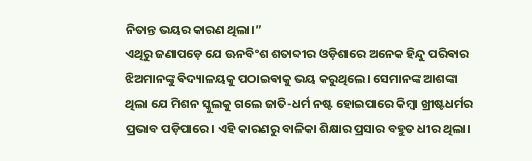ନିତାନ୍ତ ଭୟର କାରଣ ଥିଲା।”
ଏଥିରୁ ଜଣାପଡ଼େ ଯେ ଊନବିଂଶ ଶତାବ୍ଦୀର ଓଡ଼ିଶାରେ ଅନେକ ହିନ୍ଦୁ ପରିଵାର ଝିଅମାନଙ୍କୁ ଵିଦ୍ୟାଳୟକୁ ପଠାଇଵାକୁ ଭୟ କରୁଥିଲେ। ସେମାନଙ୍କ ଆଶଙ୍କା ଥିଲା ଯେ ମିଶନ ସ୍କୁଲକୁ ଗଲେ ଜାତି-ଧର୍ମ ନଷ୍ଟ ହୋଇପାରେ କିମ୍ବା ଖ୍ରୀଷ୍ଟଧର୍ମର ପ୍ରଭାବ ପଡ଼ିପାରେ। ଏହି କାରଣରୁ ବାଳିକା ଶିକ୍ଷାର ପ୍ରସାର ବହୁତ ଧୀର ଥିଲା।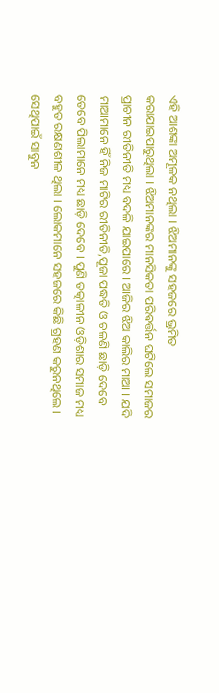ଏହି ଆଶଙ୍କା ଅମୂଳକ ନଥିଲା । ଝିଅମାନଙ୍କୁ ସହଜରେ ଭ୍ରମିତ କରାଯାଇପାରୁଥିଲା । ଝିଅମାନଙ୍କର ମାନସିକତା ପରିଵର୍ତ୍ତନ ଘଟିଲେ ସମାଜର ପ୍ରାଚୀନ ରୀତିନୀତି ମଧ୍ୟ ବଦଳି ଯାଇପାରେ । ଆଜିର ଝିଅ କାଲିର ମାଆ । ଯଦି ମାଆମାନେ ହିଁ ନିଜ ମାଟିର ରୀତିନୀତି,ପୂଜା ପଦ୍ଧତି ଓ ଚଳଣି ଛାଡ଼ି ଦେବେ ତେବେ ପିଲାମାନେ ମଧ୍ୟ ଛାଡ଼ି ଦେବେ । ପୁଣି ତତ୍କାଳୀନ ଓଡ଼ିଶାର ସମାଜ ମଧ୍ୟ ବହୁତ ରକ୍ଷଣଶୀଳ ଥିଲା । ଲୋକମାନେ ସହଜରେ କିଛି ଗ୍ରହଣ କରୁନଥିଲେ । ସେଥିପାଇଁ ସାବୁନ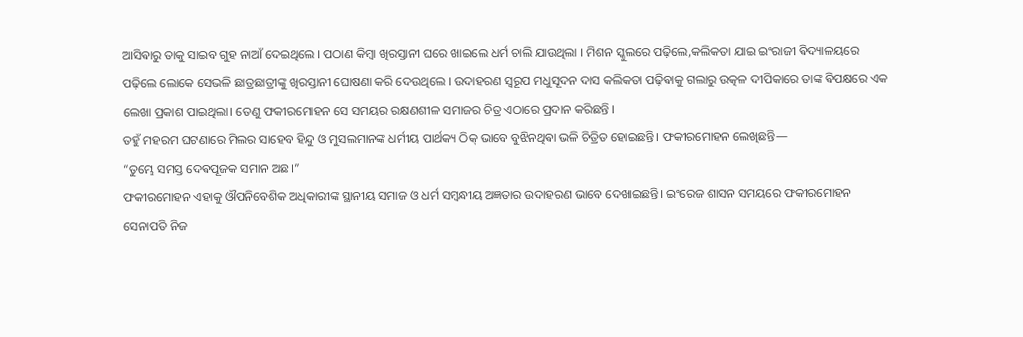ଆସିଵାରୁ ତାକୁ ସାଇବ ଗୁହ ନାଆଁ ଦେଇଥିଲେ । ପଠାଣ କିମ୍ବା ଖିରସ୍ତାନୀ ଘରେ ଖାଇଲେ ଧର୍ମ ଚାଲି ଯାଉଥିଲା । ମିଶନ ସ୍କୁଲରେ ପଢ଼ିଲେ,କଲିକତା ଯାଇ ଇଂରାଜୀ ଵିଦ୍ୟାଳୟରେ ପଢ଼ିଲେ ଲୋକେ ସେଭଳି ଛାତ୍ରଛାତ୍ରୀଙ୍କୁ ଖିରସ୍ତାନୀ ଘୋଷଣା କରି ଦେଉଥିଲେ । ଉଦାହରଣ ସ୍ୱରୂପ ମଧୁସୂଦନ ଦାସ କଲିକତା ପଢ଼ିଵାକୁ ଗଲାରୁ ଉତ୍କଳ ଦୀପିକାରେ ତାଙ୍କ ଵିପକ୍ଷରେ ଏକ ଲେଖା ପ୍ରକାଶ ପାଇଥିଲା। ତେଣୁ ଫକୀରମୋହନ ସେ ସମୟର ରକ୍ଷଣଶୀଳ ସମାଜର ଚିତ୍ର ଏଠାରେ ପ୍ରଦାନ କରିଛନ୍ତି ।
ତହୁଁ ମହରମ ଘଟଣାରେ ମିଲର ସାହେବ ହିନ୍ଦୁ ଓ ମୁସଲମାନଙ୍କ ଧର୍ମୀୟ ପାର୍ଥକ୍ୟ ଠିକ୍ ଭାବେ ବୁଝିନଥିଵା ଭଳି ଚିତ୍ରିତ ହୋଇଛନ୍ତି। ଫକୀରମୋହନ ଲେଖିଛନ୍ତି—
“ତୁମ୍ଭେ ସମସ୍ତ ଦେଵପୂଜକ ସମାନ ଅଛ।”
ଫକୀରମୋହନ ଏହାକୁ ଔପନିବେଶିକ ଅଧିକାରୀଙ୍କ ସ୍ଥାନୀୟ ସମାଜ ଓ ଧର୍ମ ସମ୍ବନ୍ଧୀୟ ଅଜ୍ଞତାର ଉଦାହରଣ ଭାବେ ଦେଖାଇଛନ୍ତି। ଇଂରେଜ ଶାସନ ସମୟରେ ଫକୀରମୋହନ ସେନାପତି ନିଜ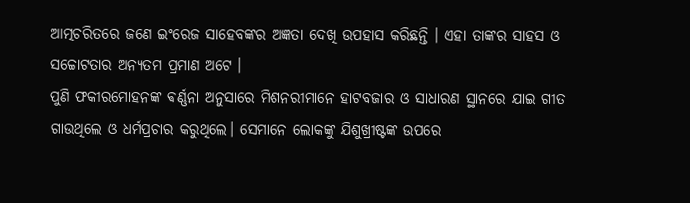ଆତ୍ମଚରିତରେ ଜଣେ ଇଂରେଜ ସାହେବଙ୍କର ଅଜ୍ଞତା ଦେଖି ଉପହାସ କରିଛନ୍ତି । ଏହା ତାଙ୍କର ସାହସ ଓ ସଚ୍ଚୋଟତାର ଅନ୍ୟତମ ପ୍ରମାଣ ଅଟେ ।
ପୁଣି ଫକୀରମୋହନଙ୍କ ଵର୍ଣ୍ଣନା ଅନୁସାରେ ମିଶନରୀମାନେ ହାଟବଜାର ଓ ସାଧାରଣ ସ୍ଥାନରେ ଯାଇ ଗୀତ ଗାଉଥିଲେ ଓ ଧର୍ମପ୍ରଚାର କରୁଥିଲେ। ସେମାନେ ଲୋକଙ୍କୁ ଯିଶୁଖ୍ରୀଷ୍ଟଙ୍କ ଉପରେ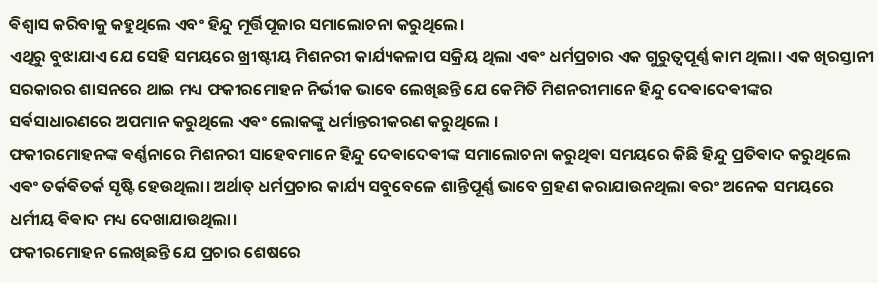ଵିଶ୍ୱାସ କରିବାକୁ କହୁଥିଲେ ଏବଂ ହିନ୍ଦୁ ମୂର୍ତ୍ତିପୂଜାର ସମାଲୋଚନା କରୁଥିଲେ।
ଏଥିରୁ ବୁଝାଯାଏ ଯେ ସେହି ସମୟରେ ଖ୍ରୀଷ୍ଟୀୟ ମିଶନରୀ କାର୍ଯ୍ୟକଳାପ ସକ୍ରିୟ ଥିଲା ଏଵଂ ଧର୍ମପ୍ରଚାର ଏକ ଗୁରୁତ୍ୱପୂର୍ଣ୍ଣ କାମ ଥିଲା। ଏକ ଖିରସ୍ତାନୀ ସରକାରର ଶାସନରେ ଥାଇ ମଧ୍ୟ ଫକୀରମୋହନ ନିର୍ଭୀକ ଭାବେ ଲେଖିଛନ୍ତି ଯେ କେମିତି ମିଶନରୀମାନେ ହିନ୍ଦୁ ଦେଵାଦେଵୀଙ୍କର ସର୍ଵସାଧାରଣରେ ଅପମାନ କରୁଥିଲେ ଏଵଂ ଲୋକଙ୍କୁ ଧର୍ମାନ୍ତରୀକରଣ କରୁଥିଲେ ।
ଫକୀରମୋହନଙ୍କ ଵର୍ଣ୍ଣନାରେ ମିଶନରୀ ସାହେବମାନେ ହିନ୍ଦୁ ଦେଵାଦେଵୀଙ୍କ ସମାଲୋଚନା କରୁଥିଵା ସମୟରେ କିଛି ହିନ୍ଦୁ ପ୍ରତିଵାଦ କରୁଥିଲେ ଏଵଂ ତର୍କଵିତର୍କ ସୃଷ୍ଟି ହେଉଥିଲା। ଅର୍ଥାତ୍ ଧର୍ମପ୍ରଚାର କାର୍ଯ୍ୟ ସବୁବେଳେ ଶାନ୍ତିପୂର୍ଣ୍ଣ ଭାବେ ଗ୍ରହଣ କରାଯାଉନଥିଲା ଵରଂ ଅନେକ ସମୟରେ ଧର୍ମୀୟ ଵିଵାଦ ମଧ୍ୟ ଦେଖାଯାଉଥିଲା।
ଫକୀରମୋହନ ଲେଖିଛନ୍ତି ଯେ ପ୍ରଚାର ଶେଷରେ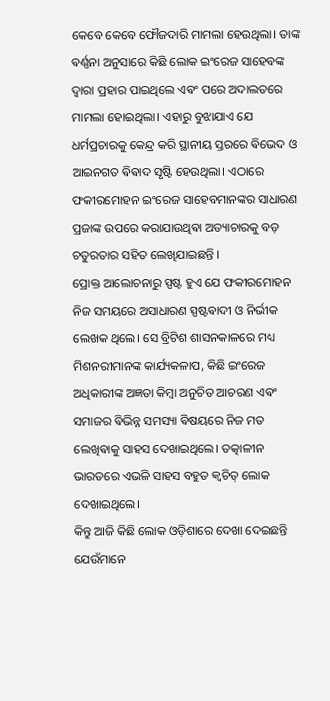କେବେ କେବେ ଫୌଜଦାରି ମାମଲା ହେଉଥିଲା। ତାଙ୍କ ଵର୍ଣ୍ଣନା ଅନୁସାରେ କିଛି ଲୋକ ଇଂରେଜ ସାହେବଙ୍କ ଦ୍ଵାରା ପ୍ରହାର ପାଇଥିଲେ ଏଵଂ ପରେ ଅଦାଲତରେ ମାମଲା ହୋଇଥିଲା। ଏହାରୁ ବୁଝାଯାଏ ଯେ ଧର୍ମପ୍ରଚାରକୁ କେନ୍ଦ୍ର କରି ସ୍ଥାନୀୟ ସ୍ତରରେ ଵିଭେଦ ଓ ଆଇନଗତ ଵିଵାଦ ସୃଷ୍ଟି ହେଉଥିଲା। ଏଠାରେ ଫକୀରମୋହନ ଇଂରେଜ ସାହେବମାନଙ୍କର ସାଧାରଣ ପ୍ରଜାଙ୍କ ଉପରେ କରାଯାଉଥିଵା ଅତ୍ୟାଚାରକୁ ବଡ଼ ଚତୁରତାର ସହିତ ଲେଖିଯାଇଛନ୍ତି ।
ପ୍ରୋକ୍ତ ଆଲୋଚନାରୁ ସ୍ପଷ୍ଟ ହୁଏ ଯେ ଫକୀରମୋହନ ନିଜ ସମୟରେ ଅସାଧାରଣ ସ୍ପଷ୍ଟଵାଦୀ ଓ ନିର୍ଭୀକ ଲେଖକ ଥିଲେ। ସେ ବ୍ରିଟିଶ ଶାସନକାଳରେ ମଧ୍ୟ ମିଶନରୀମାନଙ୍କ କାର୍ଯ୍ୟକଳାପ, କିଛି ଇଂରେଜ ଅଧିକାରୀଙ୍କ ଅଜ୍ଞତା କିମ୍ବା ଅନୁଚିତ ଆଚରଣ ଏଵଂ ସମାଜର ଵିଭିନ୍ନ ସମସ୍ୟା ଵିଷୟରେ ନିଜ ମତ ଲେଖିଵାକୁ ସାହସ ଦେଖାଇଥିଲେ। ତତ୍କାଳୀନ ଭାରତରେ ଏଭଳି ସାହସ ବହୁତ କ୍ଵଚିତ୍ ଲୋକ ଦେଖାଇଥିଲେ।
କିନ୍ତୁ ଆଜି କିଛି ଲୋକ ଓଡ଼ିଶାରେ ଦେଖା ଦେଇଛନ୍ତି ଯେଉଁମାନେ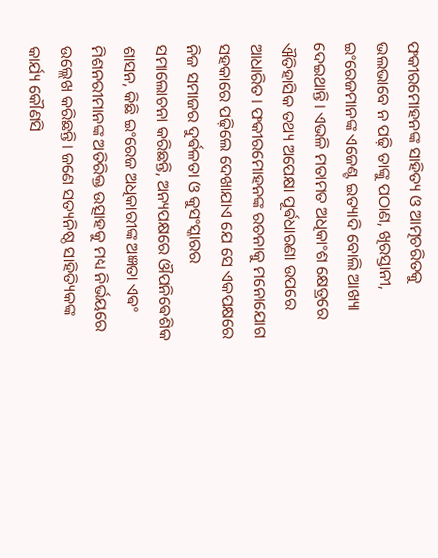ଫକୀରମୋହନଙ୍କ ସାହିତ୍ୟ ଓ ଆତ୍ମଚରିତକୁ ଭଲଭାବେ ନ ପଢ଼ି ତାଙ୍କୁ ପଠାଣ, ଖିରସ୍ତାନୀ, ଇଂରେଜମାନଙ୍କ ଏଜେଣ୍ଟ ଇତ୍ୟାଦି ବୋଲି ଆଖ୍ୟା ଦେଇଥାନ୍ତି। ଏଭଳି ମତାମତ ଅଧିକାଂଶ କ୍ଷେତ୍ରରେ ଐତିହାସିକ ତଥ୍ୟ ଅପେକ୍ଷା ପୂର୍ଵଧାରଣା ଉପରେ ଆଧାରିତ। ଫକୀରମୋହନଙ୍କ ରଚନାକୁ ମନୋଯୋଗ ସହକାରେ ପଢ଼ିଲେ ଦେଖାଯାଏ ଯେ ସେ ଏକପକ୍ଷରେ ନିଜ ସମାଜର ଦୁର୍ଵଳତା ଓ କୁସଂସ୍କାରର ସମାଲୋଚନା କରିଛନ୍ତି, ଅନ୍ୟପକ୍ଷରେ ଔପନିଵେଶିକ ଶାସନ, କିଛି ଇଂରେଜ ଅଧିକାରୀଙ୍କ ଅଜ୍ଞତା ଏଵଂ ମିଶନରୀମାନଙ୍କ ଅତିରିକ୍ତ ଉତ୍ସାହକୁ ମଧ୍ୟ ନିର୍ଭୟରେ ଉଲ୍ଲେଖ କରିଛନ୍ତି। ଜଣେ ସତ୍ୟନିଷ୍ଠ ସାହିତ୍ୟିକଙ୍କ କାର୍ଯ୍ୟ କୌଣସି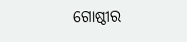ଗୋଷ୍ଠୀର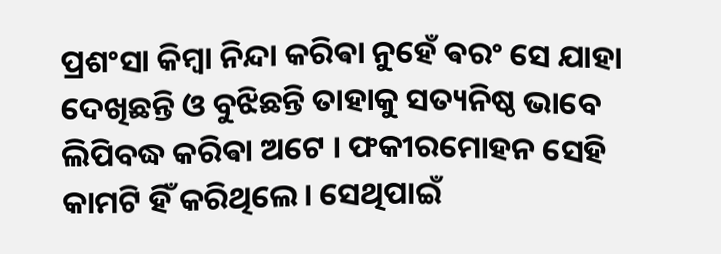ପ୍ରଶଂସା କିମ୍ବା ନିନ୍ଦା କରିଵା ନୁହେଁ ଵରଂ ସେ ଯାହା ଦେଖିଛନ୍ତି ଓ ବୁଝିଛନ୍ତି ତାହାକୁ ସତ୍ୟନିଷ୍ଠ ଭାବେ ଲିପିବଦ୍ଧ କରିଵା ଅଟେ । ଫକୀରମୋହନ ସେହି କାମଟି ହିଁ କରିଥିଲେ। ସେଥିପାଇଁ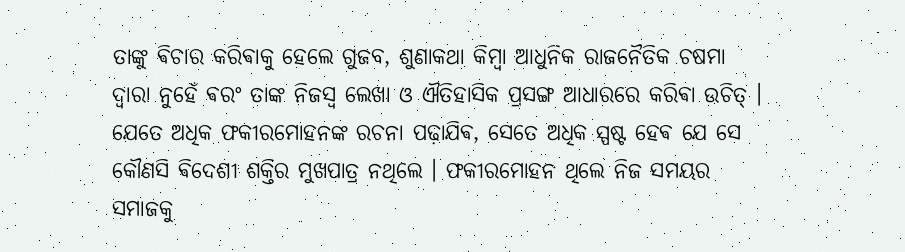ତାଙ୍କୁ ଵିଚାର କରିଵାକୁ ହେଲେ ଗୁଜବ, ଶୁଣାକଥା କିମ୍ବା ଆଧୁନିକ ରାଜନୈତିକ ଚଷମା ଦ୍ୱାରା ନୁହେଁ ଵରଂ ତାଙ୍କ ନିଜସ୍ୱ ଲେଖା ଓ ଐତିହାସିକ ପ୍ରସଙ୍ଗ ଆଧାରରେ କରିଵା ଉଚିତ୍ । ଯେତେ ଅଧିକ ଫକୀରମୋହନଙ୍କ ରଚନା ପଢ଼ାଯିଵ, ସେତେ ଅଧିକ ସ୍ପଷ୍ଟ ହେଵ ଯେ ସେ କୌଣସି ଵିଦେଶୀ ଶକ୍ତିର ମୁଖପାତ୍ର ନଥିଲେ । ଫକୀରମୋହନ ଥିଲେ ନିଜ ସମୟର ସମାଜକୁ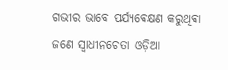ଗଭୀର ଭାବେ ପର୍ଯ୍ୟଵେକ୍ଷଣ କରୁଥିଵା ଜଣେ ସ୍ୱାଧୀନଚେତା ଓଡ଼ିଆ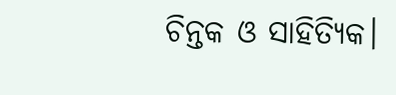ଚିନ୍ତକ ଓ ସାହିତ୍ୟିକ।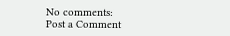No comments:
Post a Comment